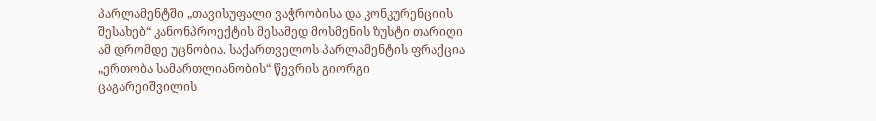პარლამენტში „თავისუფალი ვაჭრობისა და კონკურენციის შესახებ“ კანონპროექტის მესამედ მოსმენის ზუსტი თარიღი ამ დრომდე უცნობია. საქართველოს პარლამენტის ფრაქცია „ერთობა სამართლიანობის“ წევრის გიორგი ცაგარეიშვილის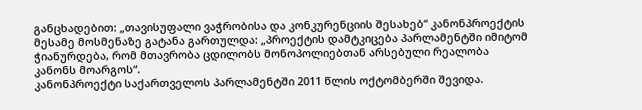განცხადებით: „თავისუფალი ვაჭრობისა და კონკურენციის შესახებ“ კანონპროექტის მესამე მოსმენაზე გატანა გართულდა: „პროექტის დამტკიცება პარლამენტში იმიტომ ჭიანურდება, რომ მთავრობა ცდილობს მონოპოლიებთან არსებული რეალობა კანონს მოარგოს“.
კანონპროექტი საქართველოს პარლამენტში 2011 წლის ოქტომბერში შევიდა.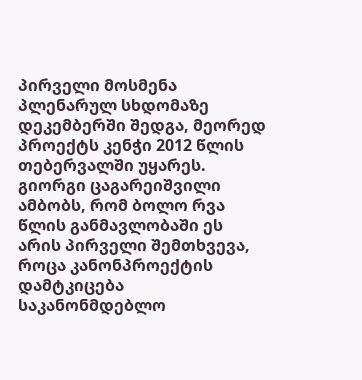პირველი მოსმენა პლენარულ სხდომაზე დეკემბერში შედგა, მეორედ პროექტს კენჭი 2012 წლის თებერვალში უყარეს. გიორგი ცაგარეიშვილი ამბობს, რომ ბოლო რვა წლის განმავლობაში ეს არის პირველი შემთხვევა, როცა კანონპროექტის დამტკიცება საკანონმდებლო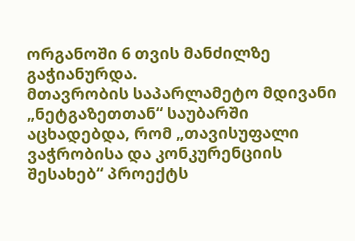ორგანოში 6 თვის მანძილზე გაჭიანურდა.
მთავრობის საპარლამეტო მდივანი „ნეტგაზეთთან“ საუბარში აცხადებდა, რომ „თავისუფალი ვაჭრობისა და კონკურენციის შესახებ“ პროექტს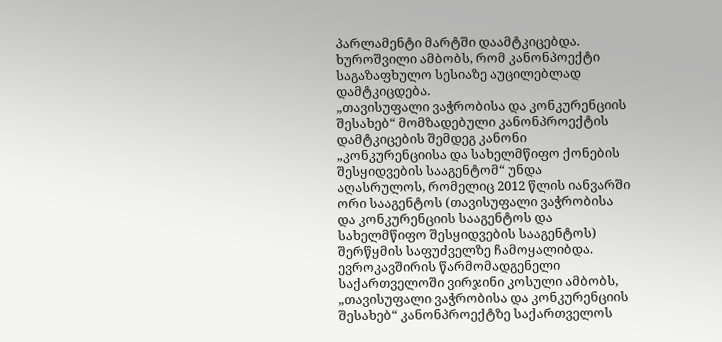პარლამენტი მარტში დაამტკიცებდა. ხუროშვილი ამბობს, რომ კანონპოექტი საგაზაფხულო სესიაზე აუცილებლად დამტკიცდება.
„თავისუფალი ვაჭრობისა და კონკურენციის შესახებ“ მომზადებული კანონპროექტის დამტკიცების შემდეგ კანონი „კონკურენციისა და სახელმწიფო ქონების შესყიდვების სააგენტომ“ უნდა აღასრულოს, რომელიც 2012 წლის იანვარში ორი სააგენტოს (თავისუფალი ვაჭრობისა და კონკურენციის სააგენტოს და სახელმწიფო შესყიდვების სააგენტოს) შერწყმის საფუძველზე ჩამოყალიბდა.
ევროკავშირის წარმომადგენელი საქართველოში ვირჯინი კოსული ამბობს, „თავისუფალი ვაჭრობისა და კონკურენციის შესახებ“ კანონპროექტზე საქართველოს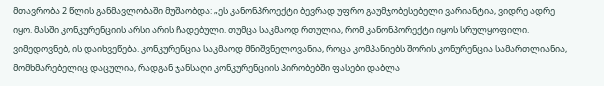მთავრობა 2 წლის განმავლობაში მუშაობდა: „ეს კანონპროექტი ბევრად უფრო გაუმჯობესებელი ვარიანტია, ვიდრე ადრე იყო. მასში კონკურენციის არსი არის ჩადებული. თუმცა საკმაოდ რთულია, რომ კანონპორექტი იყოს სრულყოფილი. ვიმედოვნებ, ის დაიხვეწება. კონკურენცია საკმაოდ მნიშვნელოვანია, როცა კომპანიებს შორის კონურენცია სამართლიანია, მომხმარებელიც დაცულია, რადგან ჯანსაღი კონკურენციის პირობებში ფასები დაბლა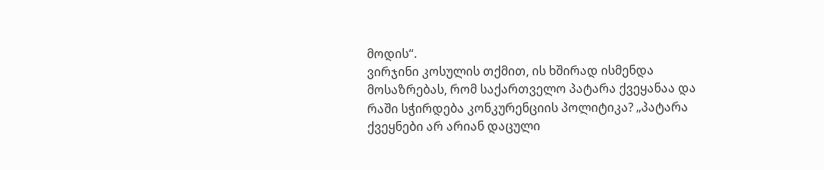მოდის“.
ვირჯინი კოსულის თქმით, ის ხშირად ისმენდა მოსაზრებას, რომ საქართველო პატარა ქვეყანაა და რაში სჭირდება კონკურენციის პოლიტიკა? „პატარა ქვეყნები არ არიან დაცული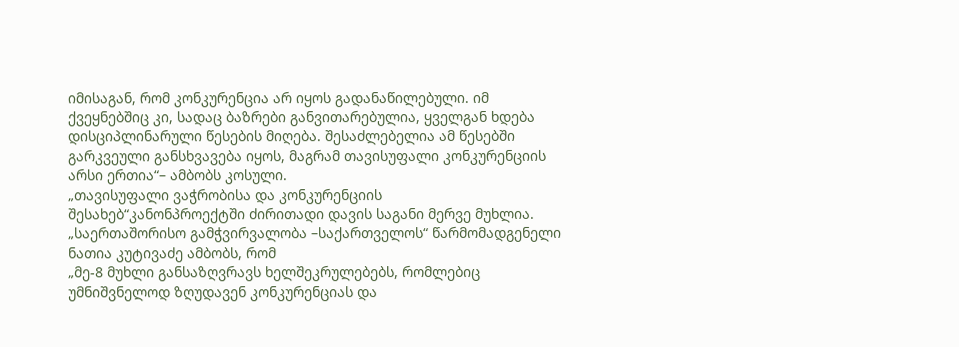იმისაგან, რომ კონკურენცია არ იყოს გადანაწილებული. იმ ქვეყნებშიც კი, სადაც ბაზრები განვითარებულია, ყველგან ხდება დისციპლინარული წესების მიღება. შესაძლებელია ამ წესებში გარკვეული განსხვავება იყოს, მაგრამ თავისუფალი კონკურენციის არსი ერთია“– ამბობს კოსული.
„თავისუფალი ვაჭრობისა და კონკურენციის შესახებ“კანონპროექტში ძირითადი დავის საგანი მერვე მუხლია. „საერთაშორისო გამჭვირვალობა –საქართველოს“ წარმომადგენელი ნათია კუტივაძე ამბობს, რომ
„მე-8 მუხლი განსაზღვრავს ხელშეკრულებებს, რომლებიც უმნიშვნელოდ ზღუდავენ კონკურენციას და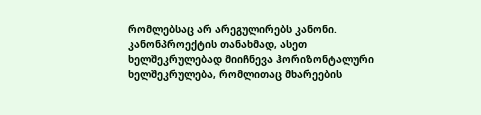რომლებსაც არ არეგულირებს კანონი. კანონპროექტის თანახმად, ასეთ ხელშეკრულებად მიიჩნევა ჰორიზონტალური ხელშეკრულება, რომლითაც მხარეების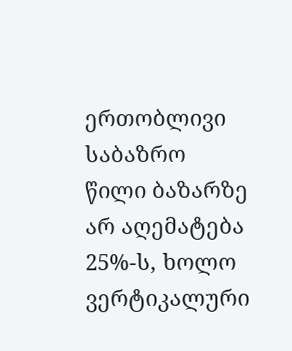ერთობლივი საბაზრო წილი ბაზარზე არ აღემატება 25%-ს, ხოლო ვერტიკალური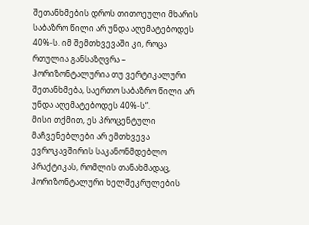შეთანხმების დროს თითოეული მხარის საბაზრო წილი არ უნდა აღემატებოდეს 40%-ს. იმ შემთხვევაში კი, როცა რთულია განსაზღვრა – ჰორიზონტალურია თუ ვერტიკალური შეთანხმება, საერთო საბაზრო წილი არ უნდა აღემატებოდეს 40%-ს“.
მისი თქმით, ეს პროცენტული მაჩვენებლები არ ემთხვევა ევროკავშირის საკანონმდებლო პრაქტიკას, რომლის თანახმადაც, ჰორიზონტალური ხელშეკრულების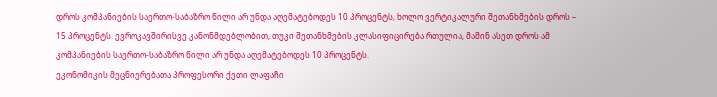დროს კომპანიების საერთო-საბაზრო წილი არ უნდა აღემატებოდეს 10 პროცენტს, ხოლო ვერტიკალური შეთანხმების დროს – 15 პროცენტს. ევროკავშირისვე კანონმდებლობით, თუკი შეთანხმების კლასიფიცირება რთულია, მაშინ ასეთ დროს ამ კომპანიების საერთო-საბაზრო წილი არ უნდა აღემატებოდეს 10 პროცენტს.
ეკონომიკის მეცნიერებათა პროფესორი ქეთი ლაფაჩი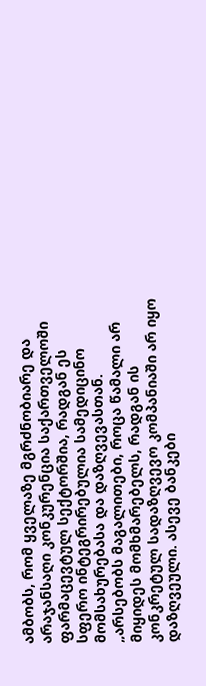ამბობს, რომ ყველაზე მგრძნობიარე და არაჯანსაღი კონკურენცია საქართველოში ფარმაცევტულ სექტორშია, რადგან ეს სფერო ინტეგრირებულია სამედიცინო მომსახურებასა და დაზღვევასთან. „არსებობს მაგალითები, როცა წამალი არ მიყიდეს მომხმარებელს, რადგან ის კონკრეტულ სადაზღვევო კომპანიაში არ იყო დაზღვეული. ასევე ბანკები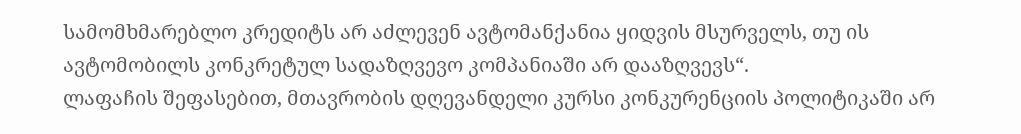სამომხმარებლო კრედიტს არ აძლევენ ავტომანქანია ყიდვის მსურველს, თუ ის ავტომობილს კონკრეტულ სადაზღვევო კომპანიაში არ დააზღვევს“.
ლაფაჩის შეფასებით, მთავრობის დღევანდელი კურსი კონკურენციის პოლიტიკაში არ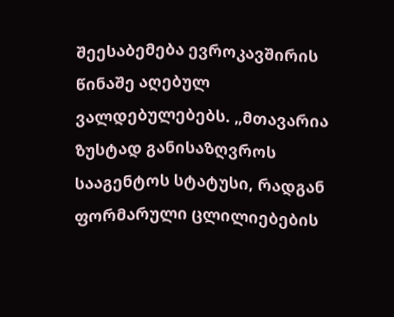შეესაბემება ევროკავშირის წინაშე აღებულ ვალდებულებებს. „მთავარია ზუსტად განისაზღვროს სააგენტოს სტატუსი, რადგან ფორმარული ცლილიებების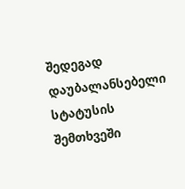შედეგად დაუბალანსებელი სტატუსის შემთხვეში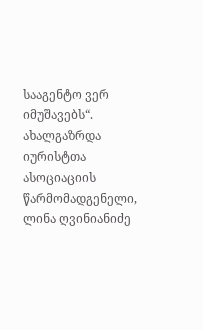სააგენტო ვერ იმუშავებს“.
ახალგაზრდა იურისტთა ასოციაციის წარმომადგენელი, ლინა ღვინიანიძე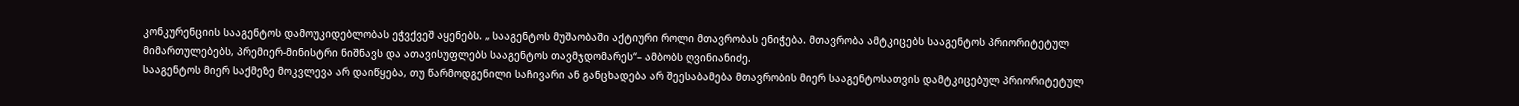კონკურენციის სააგენტოს დამოუკიდებლობას ეჭვქვეშ აყენებს. „ სააგენტოს მუშაობაში აქტიური როლი მთავრობას ენიჭება. მთავრობა ამტკიცებს სააგენტოს პრიორიტეტულ მიმართულებებს, პრემიერ-მინისტრი ნიშნავს და ათავისუფლებს სააგენტოს თავმჯდომარეს“– ამბობს ღვინიანიძე.
სააგენტოს მიერ საქმეზე მოკვლევა არ დაიწყება, თუ წარმოდგენილი საჩივარი ან განცხადება არ შეესაბამება მთავრობის მიერ სააგენტოსათვის დამტკიცებულ პრიორიტეტულ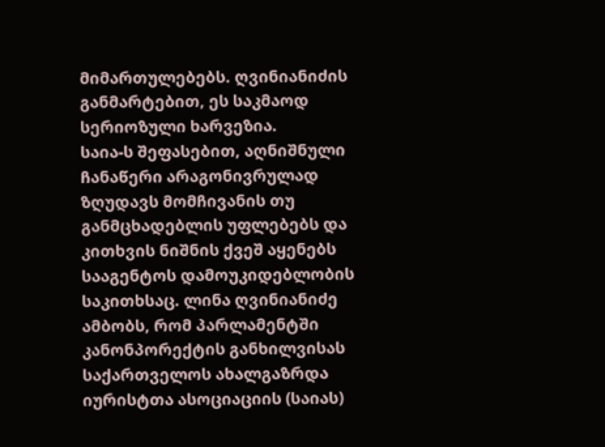მიმართულებებს. ღვინიანიძის განმარტებით, ეს საკმაოდ სერიოზული ხარვეზია.
საია-ს შეფასებით, აღნიშნული ჩანაწერი არაგონივრულად ზღუდავს მომჩივანის თუ განმცხადებლის უფლებებს და კითხვის ნიშნის ქვეშ აყენებს სააგენტოს დამოუკიდებლობის საკითხსაც. ლინა ღვინიანიძე ამბობს, რომ პარლამენტში კანონპორექტის განხილვისას საქართველოს ახალგაზრდა იურისტთა ასოციაციის (საიას)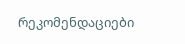რეკომენდაციები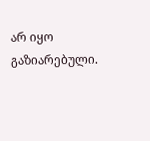არ იყო გაზიარებული.